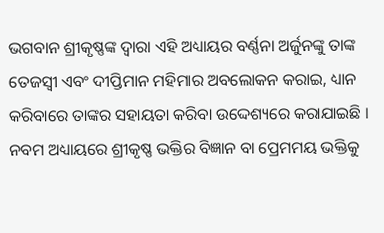ଭଗବାନ ଶ୍ରୀକୃଷ୍ଣଙ୍କ ଦ୍ୱାରା ଏହି ଅଧ୍ୟାୟର ବର୍ଣ୍ଣନା ଅର୍ଜୁନଙ୍କୁ ତାଙ୍କ ତେଜସ୍ୱୀ ଏବଂ ଦୀପ୍ତିମାନ ମହିମାର ଅବଲୋକନ କରାଇ, ଧ୍ୟାନ କରିବାରେ ତାଙ୍କର ସହାୟତା କରିବା ଉଦ୍ଦେଶ୍ୟରେ କରାଯାଇଛି । ନବମ ଅଧ୍ୟାୟରେ ଶ୍ରୀକୃଷ୍ଣ ଭକ୍ତିର ବିଜ୍ଞାନ ବା ପ୍ରେମମୟ ଭକ୍ତିକୁ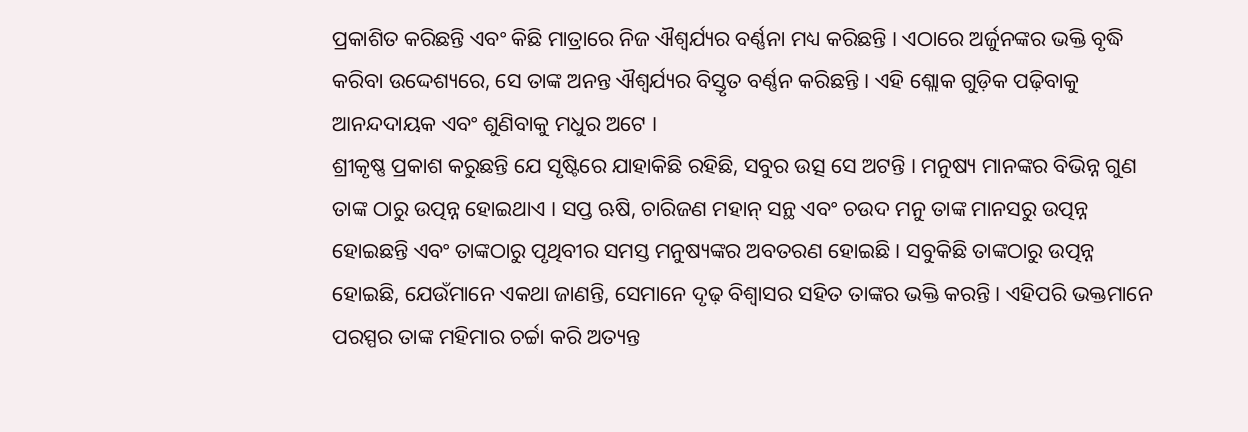ପ୍ରକାଶିତ କରିଛନ୍ତି ଏବଂ କିଛି ମାତ୍ରାରେ ନିଜ ଐଶ୍ୱର୍ଯ୍ୟର ବର୍ଣ୍ଣନା ମଧ୍ୟ କରିଛନ୍ତି । ଏଠାରେ ଅର୍ଜୁନଙ୍କର ଭକ୍ତି ବୃଦ୍ଧି କରିବା ଉଦ୍ଦେଶ୍ୟରେ, ସେ ତାଙ୍କ ଅନନ୍ତ ଐଶ୍ୱର୍ଯ୍ୟର ବିସ୍ତୃତ ବର୍ଣ୍ଣନ କରିଛନ୍ତି । ଏହି ଶ୍ଲୋକ ଗୁଡ଼ିକ ପଢ଼ିବାକୁ ଆନନ୍ଦଦାୟକ ଏବଂ ଶୁଣିବାକୁ ମଧୁର ଅଟେ ।
ଶ୍ରୀକୃଷ୍ଣ ପ୍ରକାଶ କରୁଛନ୍ତି ଯେ ସୃଷ୍ଟିରେ ଯାହାକିଛି ରହିଛି, ସବୁର ଉତ୍ସ ସେ ଅଟନ୍ତି । ମନୁଷ୍ୟ ମାନଙ୍କର ବିଭିନ୍ନ ଗୁଣ ତାଙ୍କ ଠାରୁ ଉତ୍ପନ୍ନ ହୋଇଥାଏ । ସପ୍ତ ଋଷି, ଚାରିଜଣ ମହାନ୍ ସନ୍ଥ ଏବଂ ଚଉଦ ମନୁ ତାଙ୍କ ମାନସରୁ ଉତ୍ପନ୍ନ ହୋଇଛନ୍ତି ଏବଂ ତାଙ୍କଠାରୁ ପୃଥିବୀର ସମସ୍ତ ମନୁଷ୍ୟଙ୍କର ଅବତରଣ ହୋଇଛି । ସବୁକିଛି ତାଙ୍କଠାରୁ ଉତ୍ପନ୍ନ ହୋଇଛି, ଯେଉଁମାନେ ଏକଥା ଜାଣନ୍ତି, ସେମାନେ ଦୃଢ଼ ବିଶ୍ୱାସର ସହିତ ତାଙ୍କର ଭକ୍ତି କରନ୍ତି । ଏହିପରି ଭକ୍ତମାନେ ପରସ୍ପର ତାଙ୍କ ମହିମାର ଚର୍ଚ୍ଚା କରି ଅତ୍ୟନ୍ତ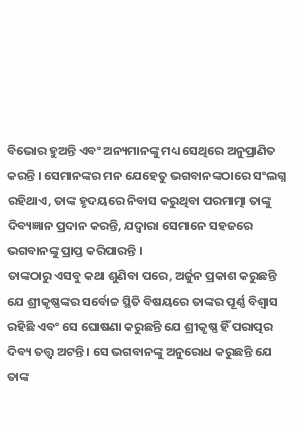ବିଭୋର ହୁଅନ୍ତି ଏବଂ ଅନ୍ୟମାନଙ୍କୁ ମଧ୍ୟ ସେଥିରେ ଅନୁପ୍ରାଣିତ କରନ୍ତି । ସେମାନଙ୍କର ମନ ଯେହେତୁ ଭଗବାନଙ୍କଠାରେ ସଂଲଗ୍ନ ରହିଥାଏ, ତାଙ୍କ ହୃଦୟରେ ନିବାସ କରୁଥିବା ପରମାତ୍ମା ତାଙ୍କୁ ଦିବ୍ୟଜ୍ଞାନ ପ୍ରଦାନ କରନ୍ତି, ଯଦ୍ୱାରା ସେମାନେ ସହଜରେ ଭଗବାନଙ୍କୁ ପ୍ରାପ୍ତ କରିପାରନ୍ତି ।
ତାଙ୍କଠାରୁ ଏସବୁ କଥା ଶୁଣିବା ପରେ, ଅର୍ଜୁନ ପ୍ରକାଶ କରୁଛନ୍ତି ଯେ ଶ୍ରୀକୃଷ୍ଣଙ୍କର ସର୍ବୋଚ୍ଚ ସ୍ଥିତି ବିଷୟରେ ତାଙ୍କର ପୂର୍ଣ୍ଣ ବିଶ୍ୱାସ ରହିଛି ଏବଂ ସେ ଘୋଷଣା କରୁଛନ୍ତି ଯେ ଶ୍ରୀକୃଷ୍ଣ ହିଁ ପରାତ୍ପର ଦିବ୍ୟ ତତ୍ତ୍ୱ ଅଟନ୍ତି । ସେ ଭଗବାନଙ୍କୁ ଅନୁରୋଧ କରୁଛନ୍ତି ଯେ ତାଙ୍କ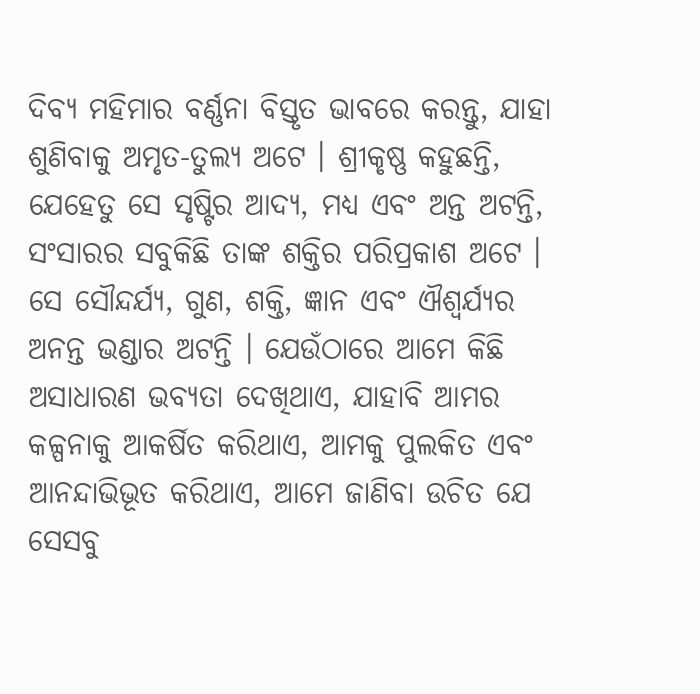ଦିବ୍ୟ ମହିମାର ବର୍ଣ୍ଣନା ବିସ୍ତୃତ ଭାବରେ କରନ୍ତୁ, ଯାହା ଶୁଣିବାକୁ ଅମୃତ-ତୁଲ୍ୟ ଅଟେ । ଶ୍ରୀକୃଷ୍ଣ କହୁଛନ୍ତି, ଯେହେତୁ ସେ ସୃଷ୍ଟିର ଆଦ୍ୟ, ମଧ୍ୟ ଏବଂ ଅନ୍ତ ଅଟନ୍ତି, ସଂସାରର ସବୁକିଛି ତାଙ୍କ ଶକ୍ତିର ପରିପ୍ରକାଶ ଅଟେ । ସେ ସୌନ୍ଦର୍ଯ୍ୟ, ଗୁଣ, ଶକ୍ତି, ଜ୍ଞାନ ଏବଂ ଐଶ୍ୱର୍ଯ୍ୟର ଅନନ୍ତ ଭଣ୍ଡାର ଅଟନ୍ତି । ଯେଉଁଠାରେ ଆମେ କିଛି ଅସାଧାରଣ ଭବ୍ୟତା ଦେଖିଥାଏ, ଯାହାବି ଆମର କଳ୍ପନାକୁ ଆକର୍ଷିତ କରିଥାଏ, ଆମକୁ ପୁଲକିତ ଏବଂ ଆନନ୍ଦାଭିଭୂତ କରିଥାଏ, ଆମେ ଜାଣିବା ଉଚିତ ଯେ ସେସବୁ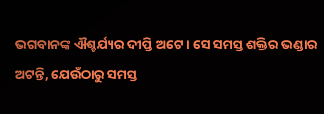ଭଗବାନଙ୍କ ଐଶ୍ଚର୍ଯ୍ୟର ଦୀପ୍ତି ଅଟେ । ସେ ସମସ୍ତ ଶକ୍ତିର ଭଣ୍ଡାର ଅଟନ୍ତି, ଯେଉଁଠାରୁ ସମସ୍ତ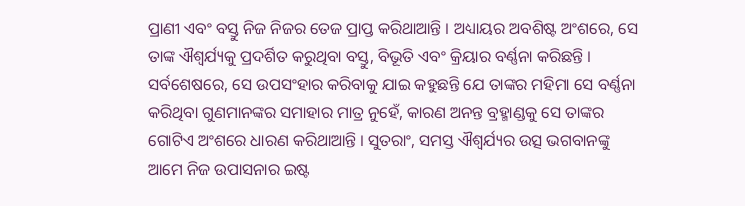ପ୍ରାଣୀ ଏବଂ ବସ୍ତୁ ନିଜ ନିଜର ତେଜ ପ୍ରାପ୍ତ କରିଥାଆନ୍ତି । ଅଧ୍ୟାୟର ଅବଶିଷ୍ଟ ଅଂଶରେ, ସେ ତାଙ୍କ ଐଶ୍ୱର୍ଯ୍ୟକୁ ପ୍ରଦର୍ଶିତ କରୁଥିବା ବସ୍ତୁ, ବିଭୂତି ଏବଂ କ୍ରିୟାର ବର୍ଣ୍ଣନା କରିଛନ୍ତି । ସର୍ବଶେଷରେ, ସେ ଉପସଂହାର କରିବାକୁ ଯାଇ କହୁଛନ୍ତି ଯେ ତାଙ୍କର ମହିମା ସେ ବର୍ଣ୍ଣନା କରିଥିବା ଗୁଣମାନଙ୍କର ସମାହାର ମାତ୍ର ନୁହେଁ, କାରଣ ଅନନ୍ତ ବ୍ରହ୍ମାଣ୍ଡକୁ ସେ ତାଙ୍କର ଗୋଟିଏ ଅଂଶରେ ଧାରଣ କରିଥାଆନ୍ତି । ସୁତରାଂ, ସମସ୍ତ ଐଶ୍ୱର୍ଯ୍ୟର ଉତ୍ସ ଭଗବାନଙ୍କୁ ଆମେ ନିଜ ଉପାସନାର ଇଷ୍ଟ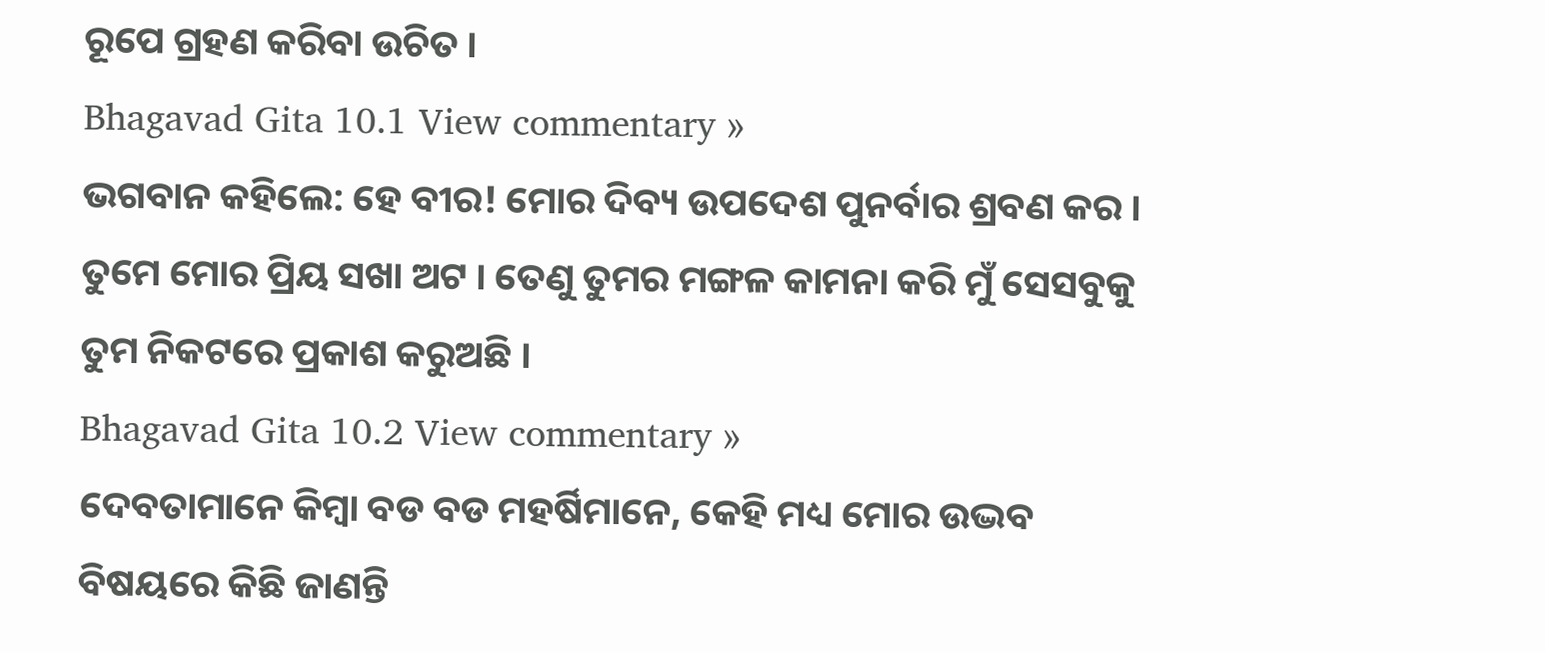ରୂପେ ଗ୍ରହଣ କରିବା ଉଚିତ ।
Bhagavad Gita 10.1 View commentary »
ଭଗବାନ କହିଲେ: ହେ ବୀର! ମୋର ଦିବ୍ୟ ଉପଦେଶ ପୁନର୍ବାର ଶ୍ରବଣ କର । ତୁମେ ମୋର ପ୍ରିୟ ସଖା ଅଟ । ତେଣୁ ତୁମର ମଙ୍ଗଳ କାମନା କରି ମୁଁ ସେସବୁକୁ ତୁମ ନିକଟରେ ପ୍ରକାଶ କରୁଅଛି ।
Bhagavad Gita 10.2 View commentary »
ଦେବତାମାନେ କିମ୍ବା ବଡ ବଡ ମହର୍ଷିମାନେ, କେହି ମଧ୍ୟ ମୋର ଉଦ୍ଭବ ବିଷୟରେ କିଛି ଜାଣନ୍ତି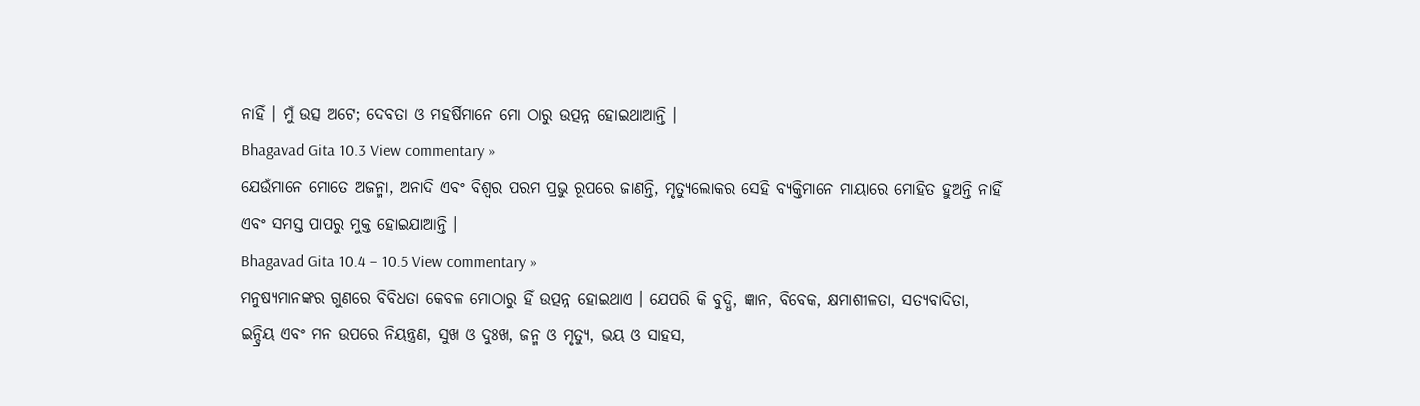ନାହିଁ । ମୁଁ ଉତ୍ସ ଅଟେ; ଦେବତା ଓ ମହର୍ଷିମାନେ ମୋ ଠାରୁ ଉତ୍ପନ୍ନ ହୋଇଥାଆନ୍ତି ।
Bhagavad Gita 10.3 View commentary »
ଯେଉଁମାନେ ମୋତେ ଅଜନ୍ମା, ଅନାଦି ଏବଂ ବିଶ୍ୱର ପରମ ପ୍ରଭୁ ରୂପରେ ଜାଣନ୍ତି, ମୃତ୍ୟୁଲୋକର ସେହି ବ୍ୟକ୍ତିମାନେ ମାୟାରେ ମୋହିତ ହୁଅନ୍ତି ନାହିଁ ଏବଂ ସମସ୍ତ ପାପରୁ ମୁକ୍ତ ହୋଇଯାଆନ୍ତି ।
Bhagavad Gita 10.4 – 10.5 View commentary »
ମନୁଷ୍ୟମାନଙ୍କର ଗୁଣରେ ବିବିଧତା କେବଳ ମୋଠାରୁ ହିଁ ଉତ୍ପନ୍ନ ହୋଇଥାଏ । ଯେପରି କି ବୁଦ୍ଧି, ଜ୍ଞାନ, ବିବେକ, କ୍ଷମାଶୀଳତା, ସତ୍ୟବାଦିତା, ଇନ୍ଦ୍ରିୟ ଏବଂ ମନ ଉପରେ ନିୟନ୍ତ୍ରଣ, ସୁଖ ଓ ଦୁଃଖ, ଜନ୍ମ ଓ ମୃତ୍ୟୁ, ଭୟ ଓ ସାହସ,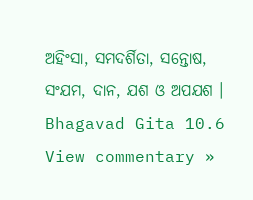ଅହିଂସା, ସମଦର୍ଶିତା, ସନ୍ତୋଷ, ସଂଯମ, ଦାନ, ଯଶ ଓ ଅପଯଶ ।
Bhagavad Gita 10.6 View commentary »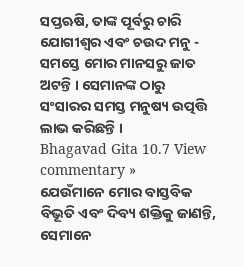ସପ୍ତଋଷି, ତାଙ୍କ ପୂର୍ବରୁ ଚାରି ଯୋଗୀଶ୍ୱର ଏବଂ ଚଉଦ ମନୁ - ସମସ୍ତେ ମୋର ମାନସରୁ ଜାତ ଅଟନ୍ତି । ସେମାନଙ୍କ ଠାରୁ ସଂସାରର ସମସ୍ତ ମନୁଷ୍ୟ ଉତ୍ପତ୍ତି ଲାଭ କରିଛନ୍ତି ।
Bhagavad Gita 10.7 View commentary »
ଯେଉଁମାନେ ମୋର ବାସ୍ତବିକ ବିଭୂତି ଏବଂ ଦିବ୍ୟ ଶକ୍ତିକୁ ଜାଣନ୍ତି, ସେମାନେ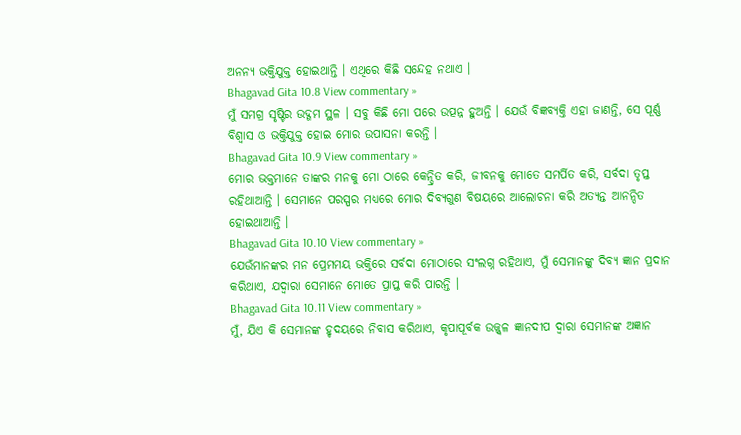ଅନନ୍ୟ ଭକ୍ତିଯୁକ୍ତ ହୋଇଥାନ୍ତି । ଏଥିରେ କିଛି ସନ୍ଦେହ ନଥାଏ ।
Bhagavad Gita 10.8 View commentary »
ମୁଁ ସମଗ୍ର ସୃଷ୍ଟିର ଉଦ୍ଗମ ସ୍ଥଳ । ସବୁ କିଛି ମୋ ପରେ ଉତ୍ପନ୍ନ ହୁଅନ୍ତି । ଯେଉଁ ବିଜ୍ଞବ୍ୟକ୍ତି ଏହା ଜାଣନ୍ତି, ସେ ପୂର୍ଣ୍ଣ ବିଶ୍ୱାସ ଓ ଭକ୍ତିଯୁକ୍ତ ହୋଇ ମୋର ଉପାସନା କରନ୍ତି ।
Bhagavad Gita 10.9 View commentary »
ମୋର ଭକ୍ତମାନେ ତାଙ୍କର ମନକୁ ମୋ ଠାରେ କେନ୍ଦ୍ରିତ କରି, ଜୀବନକୁ ମୋତେ ସମର୍ପିତ କରି, ସର୍ବଦା ତୃପ୍ତ ରହିଥାଆନ୍ତି । ସେମାନେ ପରସ୍ପର ମଧ୍ୟରେ ମୋର ଦିବ୍ୟଗୁଣ ବିଷୟରେ ଆଲୋଚନା କରି ଅତ୍ୟନ୍ତ ଆନନ୍ଦିତ ହୋଇଥାଆନ୍ତି ।
Bhagavad Gita 10.10 View commentary »
ଯେଉଁମାନଙ୍କର ମନ ପ୍ରେମମୟ ଭକ୍ତିରେ ସର୍ବଦା ମୋଠାରେ ସଂଲଗ୍ନ ରହିଥାଏ, ମୁଁ ସେମାନଙ୍କୁ ଦିବ୍ୟ ଜ୍ଞାନ ପ୍ରଦାନ କରିଥାଏ, ଯଦ୍ୱାରା ସେମାନେ ମୋତେ ପ୍ରାପ୍ତ କରି ପାରନ୍ତି ।
Bhagavad Gita 10.11 View commentary »
ମୁଁ, ଯିଏ କି ସେମାନଙ୍କ ହୃଦୟରେ ନିବାସ କରିଥାଏ, କୃପାପୂର୍ବକ ଉଜ୍ଜ୍ୱଳ ଜ୍ଞାନଦୀପ ଦ୍ୱାରା ସେମାନଙ୍କ ଅଜ୍ଞାନ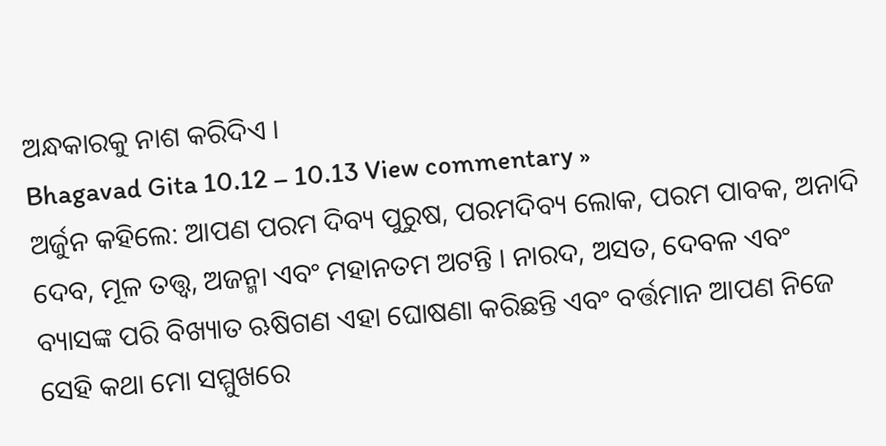ଅନ୍ଧକାରକୁ ନାଶ କରିଦିଏ ।
Bhagavad Gita 10.12 – 10.13 View commentary »
ଅର୍ଜୁନ କହିଲେ: ଆପଣ ପରମ ଦିବ୍ୟ ପୁରୁଷ, ପରମଦିବ୍ୟ ଲୋକ, ପରମ ପାବକ, ଅନାଦି ଦେବ, ମୂଳ ତତ୍ତ୍ୱ, ଅଜନ୍ମା ଏବଂ ମହାନତମ ଅଟନ୍ତି । ନାରଦ, ଅସତ, ଦେବଳ ଏବଂ ବ୍ୟାସଙ୍କ ପରି ବିଖ୍ୟାତ ଋଷିଗଣ ଏହା ଘୋଷଣା କରିଛନ୍ତି ଏବଂ ବର୍ତ୍ତମାନ ଆପଣ ନିଜେ ସେହି କଥା ମୋ ସମ୍ମୁଖରେ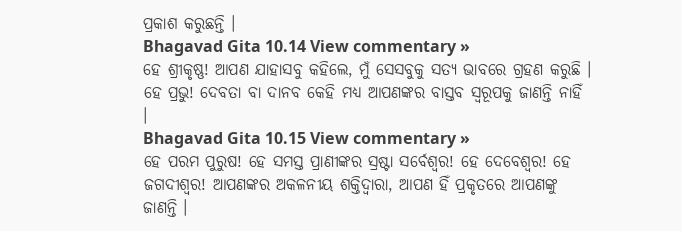ପ୍ରକାଶ କରୁଛନ୍ତି ।
Bhagavad Gita 10.14 View commentary »
ହେ ଶ୍ରୀକୃଷ୍ଣ! ଆପଣ ଯାହାସବୁ କହିଲେ, ମୁଁ ସେସବୁକୁ ସତ୍ୟ ଭାବରେ ଗ୍ରହଣ କରୁଛି । ହେ ପ୍ରଭୁ! ଦେବତା ବା ଦାନବ କେହି ମଧ୍ୟ ଆପଣଙ୍କର ବାସ୍ତବ ସ୍ୱରୂପକୁ ଜାଣନ୍ତି ନାହିଁ ।
Bhagavad Gita 10.15 View commentary »
ହେ ପରମ ପୁରୁଷ! ହେ ସମସ୍ତ ପ୍ରାଣୀଙ୍କର ସ୍ରଷ୍ଟା ସର୍ବେଶ୍ୱର! ହେ ଦେବେଶ୍ୱର! ହେ ଜଗଦୀଶ୍ୱର! ଆପଣଙ୍କର ଅକଳନୀୟ ଶକ୍ତିଦ୍ୱାରା, ଆପଣ ହିଁ ପ୍ରକୃତରେ ଆପଣଙ୍କୁ ଜାଣନ୍ତି ।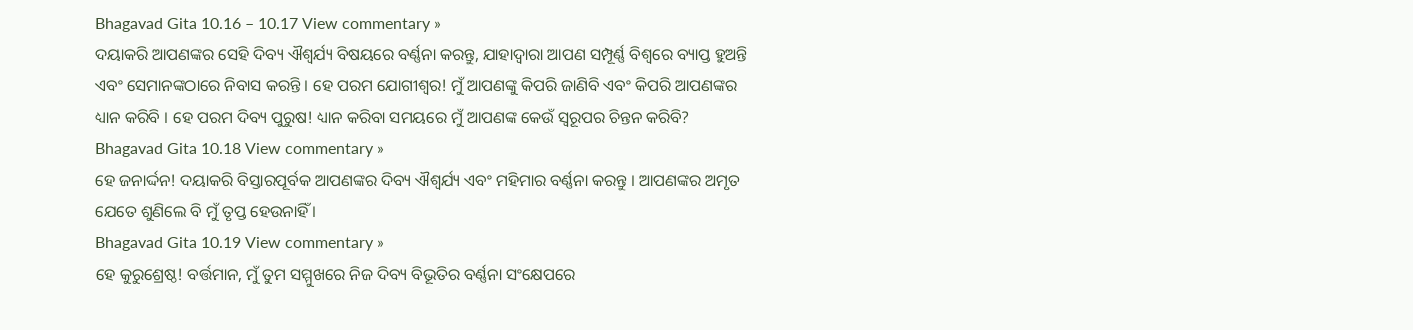Bhagavad Gita 10.16 – 10.17 View commentary »
ଦୟାକରି ଆପଣଙ୍କର ସେହି ଦିବ୍ୟ ଐଶ୍ୱର୍ଯ୍ୟ ବିଷୟରେ ବର୍ଣ୍ଣନା କରନ୍ତୁ, ଯାହାଦ୍ୱାରା ଆପଣ ସମ୍ପୂର୍ଣ୍ଣ ବିଶ୍ୱରେ ବ୍ୟାପ୍ତ ହୁଅନ୍ତି ଏବଂ ସେମାନଙ୍କଠାରେ ନିବାସ କରନ୍ତି । ହେ ପରମ ଯୋଗୀଶ୍ୱର! ମୁଁ ଆପଣଙ୍କୁ କିପରି ଜାଣିବି ଏବଂ କିପରି ଆପଣଙ୍କର ଧ୍ୟାନ କରିବି । ହେ ପରମ ଦିବ୍ୟ ପୁରୁଷ! ଧ୍ୟାନ କରିବା ସମୟରେ ମୁଁ ଆପଣଙ୍କ କେଉଁ ସ୍ୱରୂପର ଚିନ୍ତନ କରିବି?
Bhagavad Gita 10.18 View commentary »
ହେ ଜନାର୍ଦ୍ଦନ! ଦୟାକରି ବିସ୍ତାରପୂର୍ବକ ଆପଣଙ୍କର ଦିବ୍ୟ ଐଶ୍ୱର୍ଯ୍ୟ ଏବଂ ମହିମାର ବର୍ଣ୍ଣନା କରନ୍ତୁ । ଆପଣଙ୍କର ଅମୃତ ଯେତେ ଶୁଣିଲେ ବି ମୁଁ ତୃପ୍ତ ହେଉନାହିଁ ।
Bhagavad Gita 10.19 View commentary »
ହେ କୁରୁଶ୍ରେଷ୍ଠ! ବର୍ତ୍ତମାନ, ମୁଁ ତୁମ ସମ୍ମୁଖରେ ନିଜ ଦିବ୍ୟ ବିଭୂତିର ବର୍ଣ୍ଣନା ସଂକ୍ଷେପରେ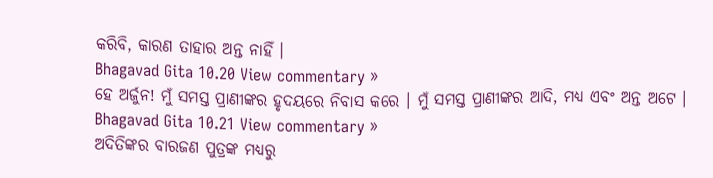କରିବି, କାରଣ ତାହାର ଅନ୍ତ ନାହିଁ ।
Bhagavad Gita 10.20 View commentary »
ହେ ଅର୍ଜୁନ! ମୁଁ ସମସ୍ତ ପ୍ରାଣୀଙ୍କର ହୃଦୟରେ ନିବାସ କରେ । ମୁଁ ସମସ୍ତ ପ୍ରାଣୀଙ୍କର ଆଦି, ମଧ୍ୟ ଏବଂ ଅନ୍ତ ଅଟେ ।
Bhagavad Gita 10.21 View commentary »
ଅଦିତିଙ୍କର ବାରଜଣ ପୁତ୍ରଙ୍କ ମଧ୍ୟରୁ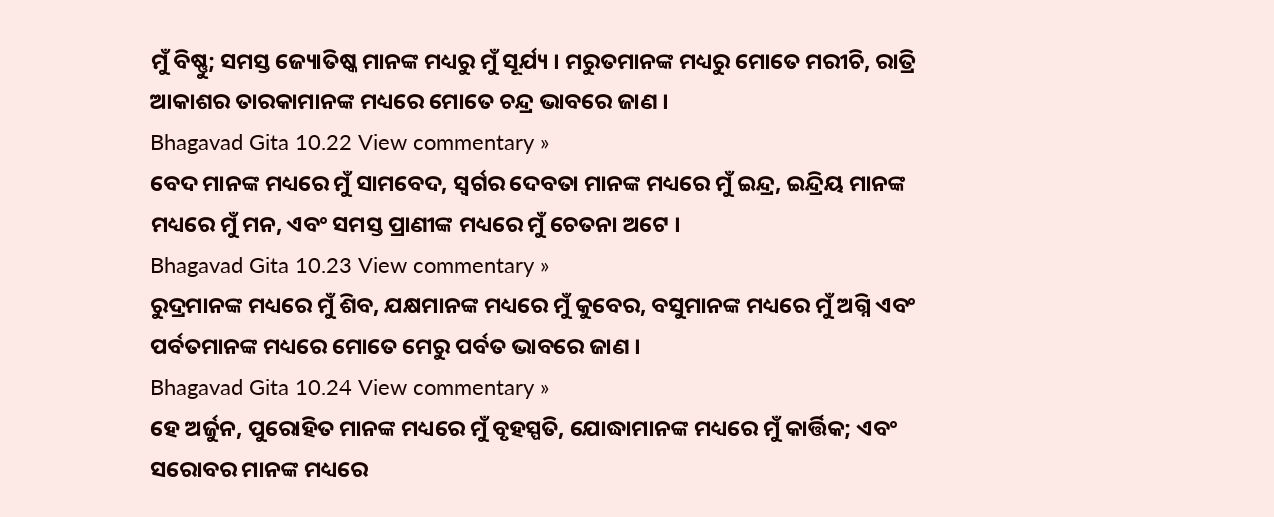ମୁଁ ବିଷ୍ଣୁ; ସମସ୍ତ ଜ୍ୟୋତିଷ୍କ ମାନଙ୍କ ମଧ୍ୟରୁ ମୁଁ ସୂର୍ଯ୍ୟ । ମରୁତମାନଙ୍କ ମଧ୍ୟରୁ ମୋତେ ମରୀଚି, ରାତ୍ରି ଆକାଶର ତାରକାମାନଙ୍କ ମଧ୍ୟରେ ମୋତେ ଚନ୍ଦ୍ର ଭାବରେ ଜାଣ ।
Bhagavad Gita 10.22 View commentary »
ବେଦ ମାନଙ୍କ ମଧ୍ୟରେ ମୁଁ ସାମବେଦ, ସ୍ୱର୍ଗର ଦେବତା ମାନଙ୍କ ମଧ୍ୟରେ ମୁଁ ଇନ୍ଦ୍ର, ଇନ୍ଦ୍ରିୟ ମାନଙ୍କ ମଧ୍ୟରେ ମୁଁ ମନ, ଏବଂ ସମସ୍ତ ପ୍ରାଣୀଙ୍କ ମଧ୍ୟରେ ମୁଁ ଚେତନା ଅଟେ ।
Bhagavad Gita 10.23 View commentary »
ରୁଦ୍ରମାନଙ୍କ ମଧ୍ୟରେ ମୁଁ ଶିବ, ଯକ୍ଷମାନଙ୍କ ମଧ୍ୟରେ ମୁଁ କୁବେର, ବସୁମାନଙ୍କ ମଧ୍ୟରେ ମୁଁ ଅଗ୍ନି ଏବଂ ପର୍ବତମାନଙ୍କ ମଧ୍ୟରେ ମୋତେ ମେରୁ ପର୍ବତ ଭାବରେ ଜାଣ ।
Bhagavad Gita 10.24 View commentary »
ହେ ଅର୍ଜୁନ, ପୁରୋହିତ ମାନଙ୍କ ମଧ୍ୟରେ ମୁଁ ବୃହସ୍ପତି, ଯୋଦ୍ଧାମାନଙ୍କ ମଧ୍ୟରେ ମୁଁ କାର୍ତ୍ତିକ; ଏବଂ ସରୋବର ମାନଙ୍କ ମଧ୍ୟରେ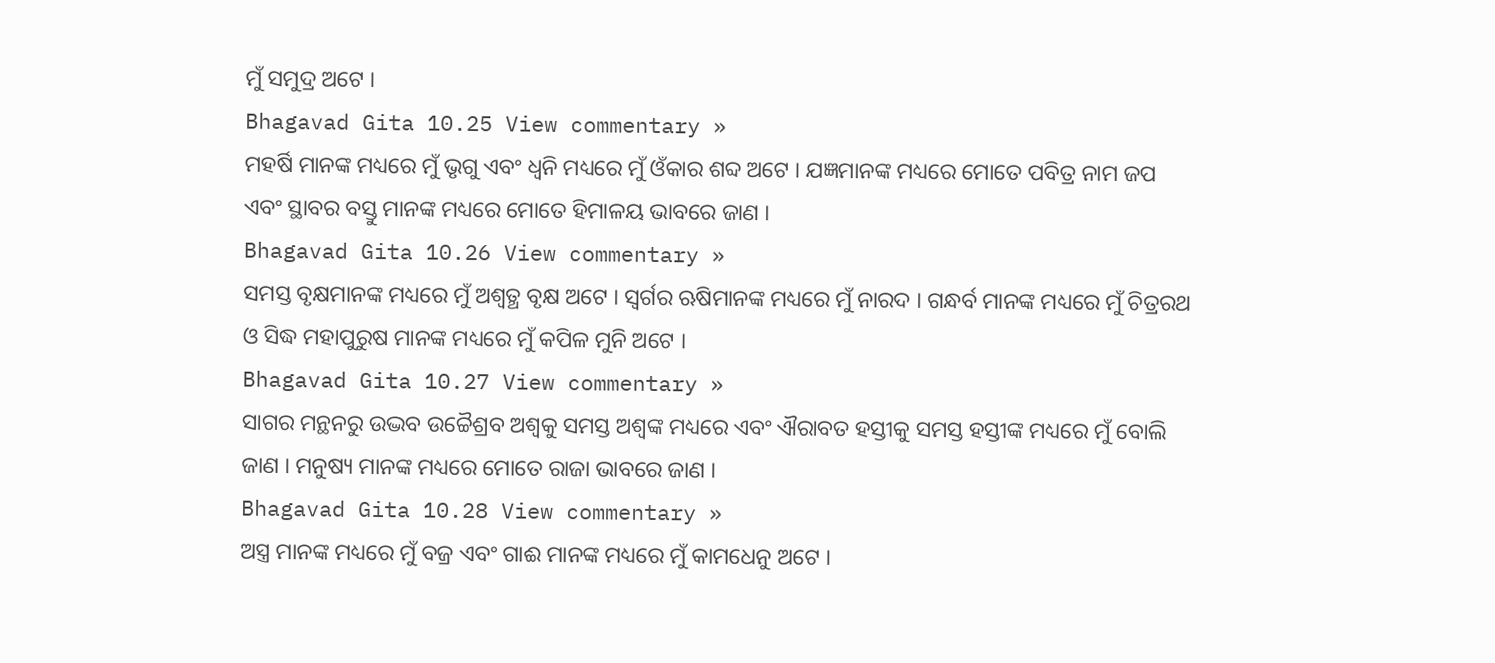ମୁଁ ସମୁଦ୍ର ଅଟେ ।
Bhagavad Gita 10.25 View commentary »
ମହର୍ଷି ମାନଙ୍କ ମଧ୍ୟରେ ମୁଁ ଭୃଗୁ ଏବଂ ଧ୍ୱନି ମଧ୍ୟରେ ମୁଁ ଓଁକାର ଶବ୍ଦ ଅଟେ । ଯଜ୍ଞମାନଙ୍କ ମଧ୍ୟରେ ମୋତେ ପବିତ୍ର ନାମ ଜପ ଏବଂ ସ୍ଥାବର ବସ୍ତୁ ମାନଙ୍କ ମଧ୍ୟରେ ମୋତେ ହିମାଳୟ ଭାବରେ ଜାଣ ।
Bhagavad Gita 10.26 View commentary »
ସମସ୍ତ ବୃକ୍ଷମାନଙ୍କ ମଧ୍ୟରେ ମୁଁ ଅଶ୍ୱତ୍ଥ ବୃକ୍ଷ ଅଟେ । ସ୍ୱର୍ଗର ଋଷିମାନଙ୍କ ମଧ୍ୟରେ ମୁଁ ନାରଦ । ଗନ୍ଧର୍ବ ମାନଙ୍କ ମଧ୍ୟରେ ମୁଁ ଚିତ୍ରରଥ ଓ ସିଦ୍ଧ ମହାପୁରୁଷ ମାନଙ୍କ ମଧ୍ୟରେ ମୁଁ କପିଳ ମୁନି ଅଟେ ।
Bhagavad Gita 10.27 View commentary »
ସାଗର ମନ୍ଥନରୁ ଉଦ୍ଭବ ଉଚ୍ଚୈଶ୍ରବ ଅଶ୍ୱକୁ ସମସ୍ତ ଅଶ୍ୱଙ୍କ ମଧ୍ୟରେ ଏବଂ ଐରାବତ ହସ୍ତୀକୁ ସମସ୍ତ ହସ୍ତୀଙ୍କ ମଧ୍ୟରେ ମୁଁ ବୋଲି ଜାଣ । ମନୁଷ୍ୟ ମାନଙ୍କ ମଧ୍ୟରେ ମୋତେ ରାଜା ଭାବରେ ଜାଣ ।
Bhagavad Gita 10.28 View commentary »
ଅସ୍ତ୍ର ମାନଙ୍କ ମଧ୍ୟରେ ମୁଁ ବଜ୍ର ଏବଂ ଗାଈ ମାନଙ୍କ ମଧ୍ୟରେ ମୁଁ କାମଧେନୁ ଅଟେ ।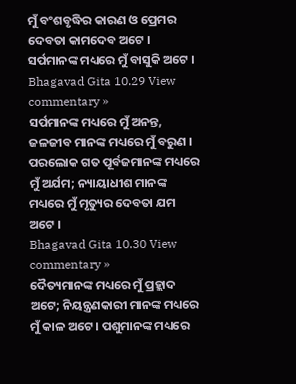ମୁଁ ବଂଶବୃଦ୍ଧିର କାରଣ ଓ ପ୍ରେମର ଦେବତା କାମଦେବ ଅଟେ । ସର୍ପମାନଙ୍କ ମଧ୍ୟରେ ମୁଁ ବାସୁକି ଅଟେ ।
Bhagavad Gita 10.29 View commentary »
ସର୍ପମାନଙ୍କ ମଧ୍ୟରେ ମୁଁ ଅନନ୍ତ, ଜଳଜୀବ ମାନଙ୍କ ମଧ୍ୟରେ ମୁଁ ବରୁଣ । ପରଲୋକ ଗତ ପୂର୍ବଜମାନଙ୍କ ମଧ୍ୟରେ ମୁଁ ଅର୍ଯମ; ନ୍ୟାୟାଧୀଶ ମାନଙ୍କ ମଧ୍ୟରେ ମୁଁ ମୃତ୍ୟୁର ଦେବତା ଯମ ଅଟେ ।
Bhagavad Gita 10.30 View commentary »
ଦୈତ୍ୟମାନଙ୍କ ମଧ୍ୟରେ ମୁଁ ପ୍ରହ୍ଲାଦ ଅଟେ; ନିୟନ୍ତ୍ରଣକାରୀ ମାନଙ୍କ ମଧ୍ୟରେ ମୁଁ କାଳ ଅଟେ । ପଶୁମାନଙ୍କ ମଧ୍ୟରେ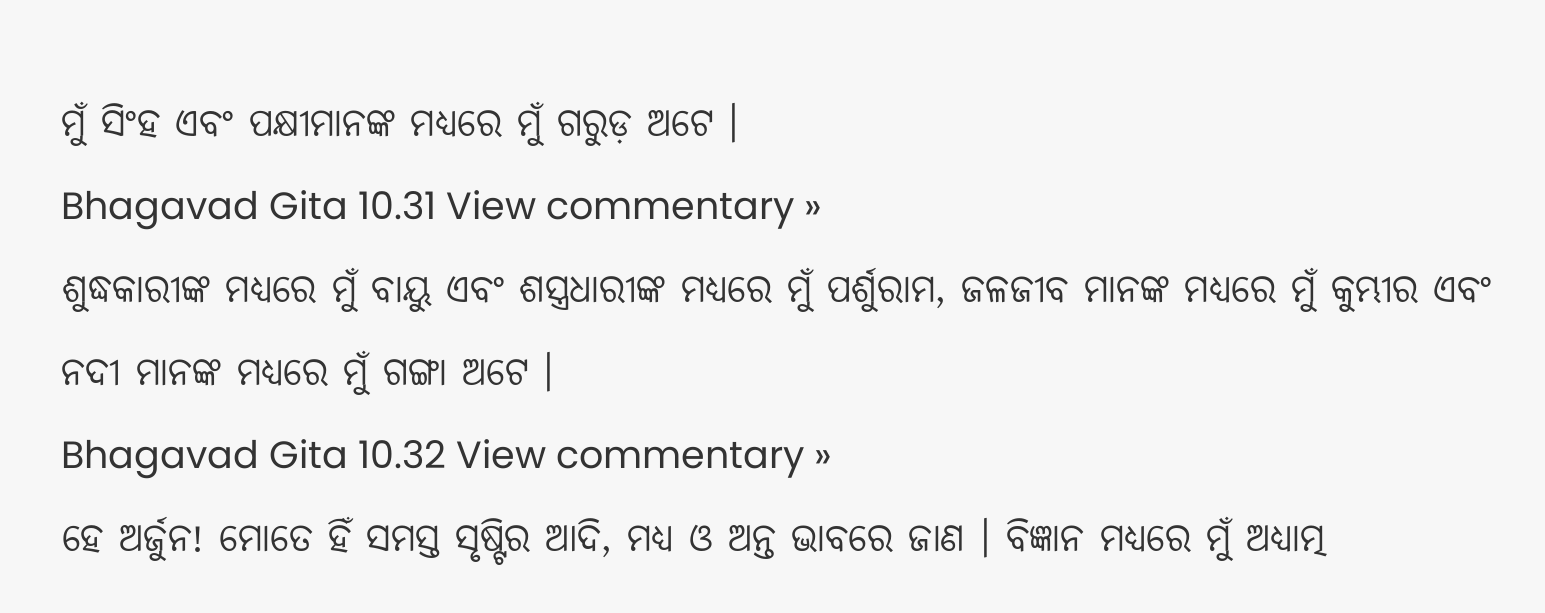ମୁଁ ସିଂହ ଏବଂ ପକ୍ଷୀମାନଙ୍କ ମଧ୍ୟରେ ମୁଁ ଗରୁଡ଼ ଅଟେ ।
Bhagavad Gita 10.31 View commentary »
ଶୁଦ୍ଧକାରୀଙ୍କ ମଧ୍ୟରେ ମୁଁ ବାୟୁ ଏବଂ ଶସ୍ତ୍ରଧାରୀଙ୍କ ମଧ୍ୟରେ ମୁଁ ପର୍ଶୁରାମ, ଜଳଜୀବ ମାନଙ୍କ ମଧ୍ୟରେ ମୁଁ କୁମ୍ଭୀର ଏବଂ ନଦୀ ମାନଙ୍କ ମଧ୍ୟରେ ମୁଁ ଗଙ୍ଗା ଅଟେ ।
Bhagavad Gita 10.32 View commentary »
ହେ ଅର୍ଜୁନ! ମୋତେ ହିଁ ସମସ୍ତ ସୃଷ୍ଟିର ଆଦି, ମଧ୍ୟ ଓ ଅନ୍ତ ଭାବରେ ଜାଣ । ବିଜ୍ଞାନ ମଧ୍ୟରେ ମୁଁ ଅଧ୍ୟାତ୍ମ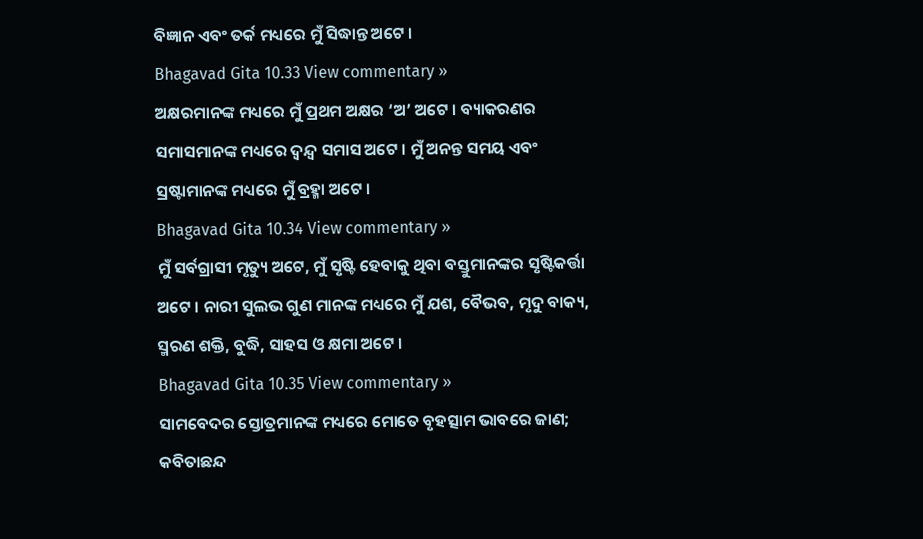ବିଜ୍ଞାନ ଏବଂ ତର୍କ ମଧ୍ୟରେ ମୁଁ ସିଦ୍ଧାନ୍ତ ଅଟେ ।
Bhagavad Gita 10.33 View commentary »
ଅକ୍ଷରମାନଙ୍କ ମଧ୍ୟରେ ମୁଁ ପ୍ରଥମ ଅକ୍ଷର ‘ଅ’ ଅଟେ । ବ୍ୟାକରଣର ସମାସମାନଙ୍କ ମଧ୍ୟରେ ଦ୍ୱନ୍ଦ୍ୱ ସମାସ ଅଟେ । ମୁଁ ଅନନ୍ତ ସମୟ ଏବଂ ସ୍ରଷ୍ଟାମାନଙ୍କ ମଧ୍ୟରେ ମୁଁ ବ୍ରହ୍ମା ଅଟେ ।
Bhagavad Gita 10.34 View commentary »
ମୁଁ ସର୍ବଗ୍ରାସୀ ମୃତ୍ୟୁ ଅଟେ, ମୁଁ ସୃଷ୍ଟି ହେବାକୁ ଥିବା ବସ୍ତୁମାନଙ୍କର ସୃଷ୍ଟିକର୍ତ୍ତା ଅଟେ । ନାରୀ ସୁଲଭ ଗୁଣ ମାନଙ୍କ ମଧ୍ୟରେ ମୁଁ ଯଶ, ବୈଭବ, ମୃଦୁ ବାକ୍ୟ, ସ୍ମରଣ ଶକ୍ତି, ବୁଦ୍ଧି, ସାହସ ଓ କ୍ଷମା ଅଟେ ।
Bhagavad Gita 10.35 View commentary »
ସାମବେଦର ସ୍ତୋତ୍ରମାନଙ୍କ ମଧ୍ୟରେ ମୋତେ ବୃହତ୍ସାମ ଭାବରେ ଜାଣ; କବିତାଛନ୍ଦ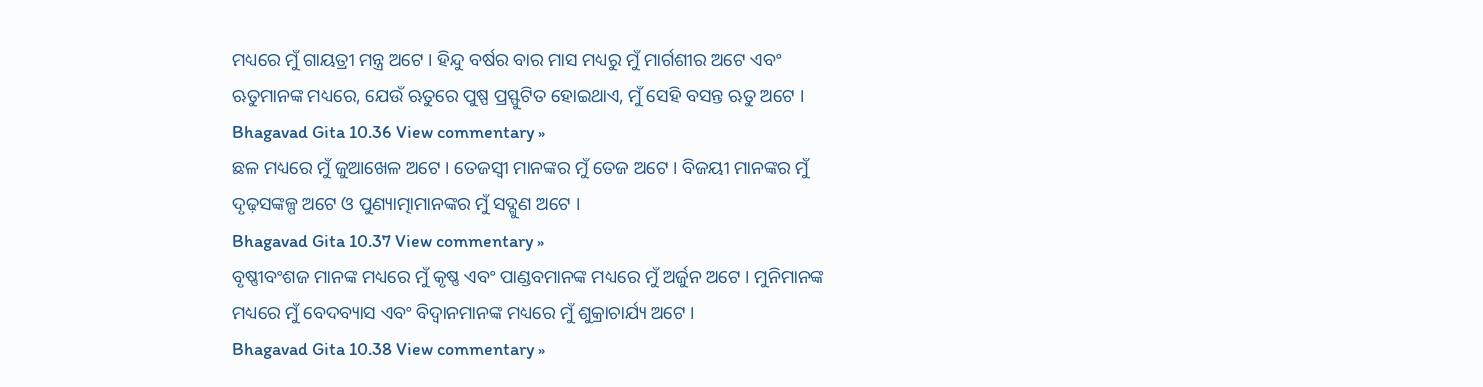ମଧ୍ୟରେ ମୁଁ ଗାୟତ୍ରୀ ମନ୍ତ୍ର ଅଟେ । ହିନ୍ଦୁ ବର୍ଷର ବାର ମାସ ମଧ୍ୟରୁ ମୁଁ ମାର୍ଗଶୀର ଅଟେ ଏବଂ ଋତୁମାନଙ୍କ ମଧ୍ୟରେ, ଯେଉଁ ଋତୁରେ ପୁଷ୍ପ ପ୍ରସ୍ଫୁଟିତ ହୋଇଥାଏ, ମୁଁ ସେହି ବସନ୍ତ ଋତୁ ଅଟେ ।
Bhagavad Gita 10.36 View commentary »
ଛଳ ମଧ୍ୟରେ ମୁଁ ଜୁଆଖେଳ ଅଟେ । ତେଜସ୍ୱୀ ମାନଙ୍କର ମୁଁ ତେଜ ଅଟେ । ବିଜୟୀ ମାନଙ୍କର ମୁଁ ଦୃଢ଼ସଙ୍କଳ୍ପ ଅଟେ ଓ ପୁଣ୍ୟାତ୍ମାମାନଙ୍କର ମୁଁ ସଦ୍ଗୁଣ ଅଟେ ।
Bhagavad Gita 10.37 View commentary »
ବୃଷ୍ଣୀବଂଶଜ ମାନଙ୍କ ମଧ୍ୟରେ ମୁଁ କୃଷ୍ଣ ଏବଂ ପାଣ୍ଡବମାନଙ୍କ ମଧ୍ୟରେ ମୁଁ ଅର୍ଜୁନ ଅଟେ । ମୁନିମାନଙ୍କ ମଧ୍ୟରେ ମୁଁ ବେଦବ୍ୟାସ ଏବଂ ବିଦ୍ୱାନମାନଙ୍କ ମଧ୍ୟରେ ମୁଁ ଶୁକ୍ରାଚାର୍ଯ୍ୟ ଅଟେ ।
Bhagavad Gita 10.38 View commentary »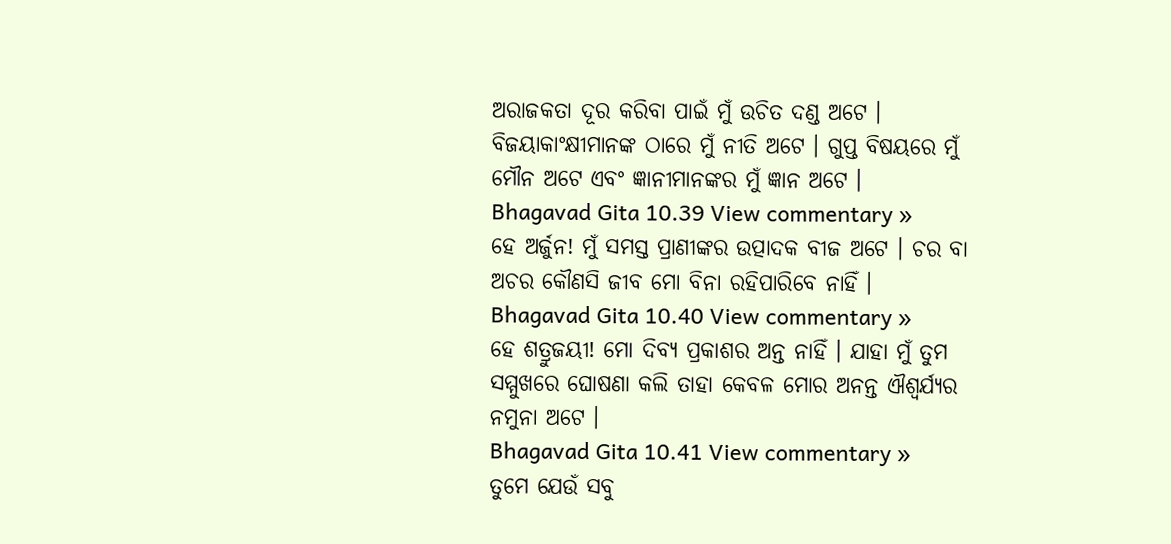ଅରାଜକତା ଦୂର କରିବା ପାଇଁ ମୁଁ ଉଚିତ ଦଣ୍ଡ ଅଟେ । ବିଜୟାକାଂକ୍ଷୀମାନଙ୍କ ଠାରେ ମୁଁ ନୀତି ଅଟେ । ଗୁପ୍ତ ବିଷୟରେ ମୁଁ ମୌନ ଅଟେ ଏବଂ ଜ୍ଞାନୀମାନଙ୍କର ମୁଁ ଜ୍ଞାନ ଅଟେ ।
Bhagavad Gita 10.39 View commentary »
ହେ ଅର୍ଜୁନ! ମୁଁ ସମସ୍ତ ପ୍ରାଣୀଙ୍କର ଉତ୍ପାଦକ ବୀଜ ଅଟେ । ଚର ବା ଅଚର କୌଣସି ଜୀବ ମୋ ବିନା ରହିପାରିବେ ନାହିଁ ।
Bhagavad Gita 10.40 View commentary »
ହେ ଶତ୍ରୁଜୟୀ! ମୋ ଦିବ୍ୟ ପ୍ରକାଶର ଅନ୍ତ ନାହିଁ । ଯାହା ମୁଁ ତୁମ ସମ୍ମୁଖରେ ଘୋଷଣା କଲି ତାହା କେବଳ ମୋର ଅନନ୍ତ ଐଶ୍ୱର୍ଯ୍ୟର ନମୁନା ଅଟେ ।
Bhagavad Gita 10.41 View commentary »
ତୁମେ ଯେଉଁ ସବୁ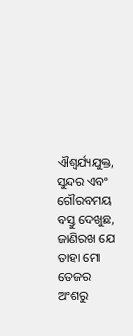ଐଶ୍ୱର୍ଯ୍ୟଯୁକ୍ତ, ସୁନ୍ଦର ଏବଂ ଗୌରବମୟ ବସ୍ତୁ ଦେଖୁଛ, ଜାଣିରଖ ଯେ ତାହା ମୋ ତେଜର ଅଂଶରୁ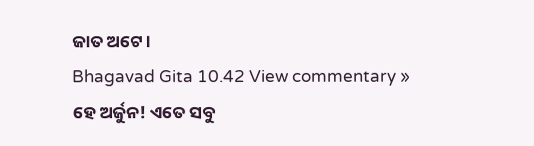ଜାତ ଅଟେ ।
Bhagavad Gita 10.42 View commentary »
ହେ ଅର୍ଜୁନ! ଏତେ ସବୁ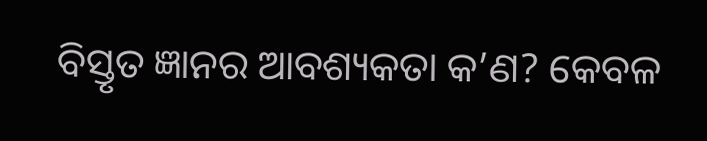ବିସ୍ତୃତ ଜ୍ଞାନର ଆବଶ୍ୟକତା କ’ଣ? କେବଳ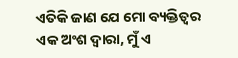ଏତିକି ଜାଣ ଯେ ମୋ ବ୍ୟକ୍ତିତ୍ୱର ଏକ ଅଂଶ ଦ୍ୱାରା, ମୁଁ ଏ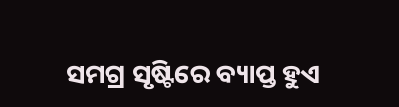ସମଗ୍ର ସୃଷ୍ଟିରେ ବ୍ୟାପ୍ତ ହୁଏ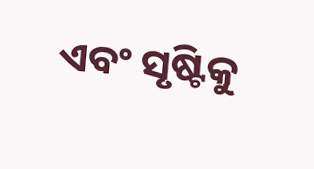ଏବଂ ସୃଷ୍ଟିକୁ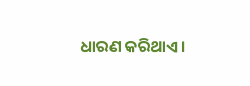ଧାରଣ କରିଥାଏ ।